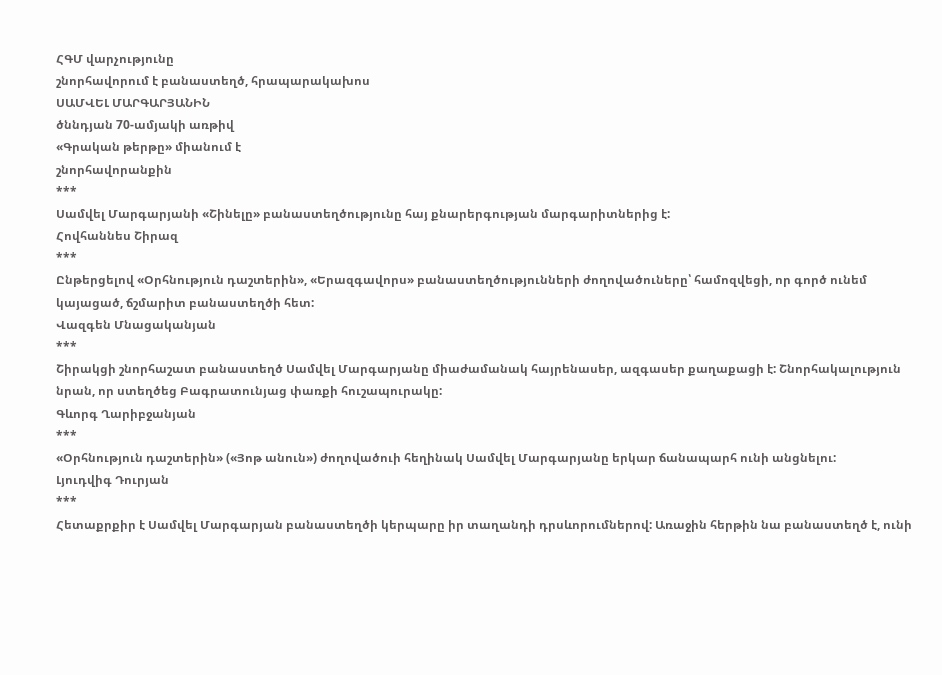ՀԳՄ վարչությունը
շնորհավորում է բանաստեղծ, հրապարակախոս
ՍԱՄՎԵԼ ՄԱՐԳԱՐՅԱՆԻՆ
ծննդյան 70-ամյակի առթիվ
«Գրական թերթը» միանում է
շնորհավորանքին
***
Սամվել Մարգարյանի «Շինելը» բանաստեղծությունը հայ քնարերգության մարգարիտներից է:
Հովհաննես Շիրազ
***
Ընթերցելով «Օրհնություն դաշտերին», «Երազգավորս» բանաստեղծությունների ժողովածուները՝ համոզվեցի, որ գործ ունեմ կայացած, ճշմարիտ բանաստեղծի հետ:
Վազգեն Մնացականյան
***
Շիրակցի շնորհաշատ բանաստեղծ Սամվել Մարգարյանը միաժամանակ հայրենասեր, ազգասեր քաղաքացի է: Շնորհակալություն նրան, որ ստեղծեց Բագրատունյաց փառքի հուշապուրակը:
Գևորգ Ղարիբջանյան
***
«Օրհնություն դաշտերին» («Յոթ անուն») ժողովածուի հեղինակ Սամվել Մարգարյանը երկար ճանապարհ ունի անցնելու:
Լյուդվիգ Դուրյան
***
Հետաքրքիր է Սամվել Մարգարյան բանաստեղծի կերպարը իր տաղանդի դրսևորումներով: Առաջին հերթին նա բանաստեղծ է, ունի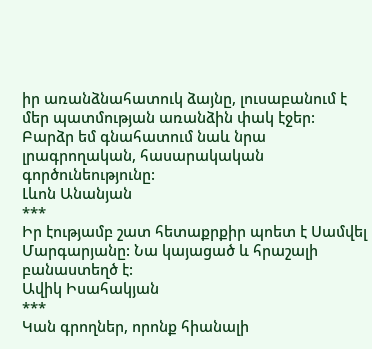իր առանձնահատուկ ձայնը, լուսաբանում է մեր պատմության առանձին փակ էջեր: Բարձր եմ գնահատում նաև նրա լրագրողական, հասարակական գործունեությունը:
Լևոն Անանյան
***
Իր էությամբ շատ հետաքրքիր պոետ է Սամվել Մարգարյանը: Նա կայացած և հրաշալի բանաստեղծ է:
Ավիկ Իսահակյան
***
Կան գրողներ, որոնք հիանալի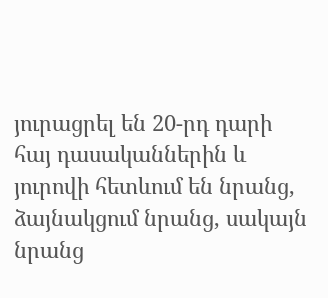յուրացրել են 20-րդ դարի հայ դասականներին և յուրովի հետևում են նրանց, ձայնակցում նրանց, սակայն նրանց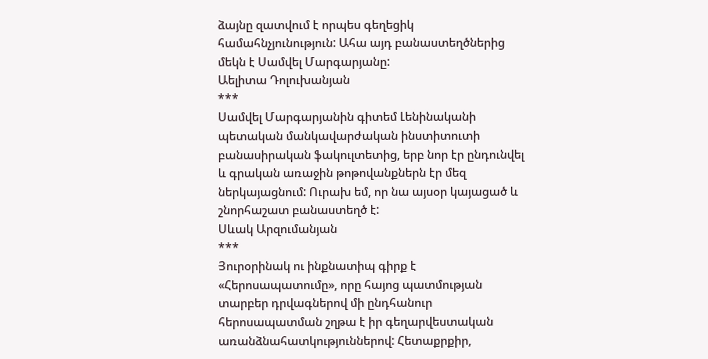ձայնը զատվում է որպես գեղեցիկ համահնչյունություն: Ահա այդ բանաստեղծներից մեկն է Սամվել Մարգարյանը:
Աելիտա Դոլուխանյան
***
Սամվել Մարգարյանին գիտեմ Լենինականի պետական մանկավարժական ինստիտուտի բանասիրական ֆակուլտետից, երբ նոր էր ընդունվել և գրական առաջին թոթովանքներն էր մեզ ներկայացնում: Ուրախ եմ, որ նա այսօր կայացած և շնորհաշատ բանաստեղծ է:
Սևակ Արզումանյան
***
Յուրօրինակ ու ինքնատիպ գիրք է «Հերոսապատումը», որը հայոց պատմության տարբեր դրվագներով մի ընդհանուր հերոսապատման շղթա է իր գեղարվեստական առանձնահատկություններով: Հետաքրքիր,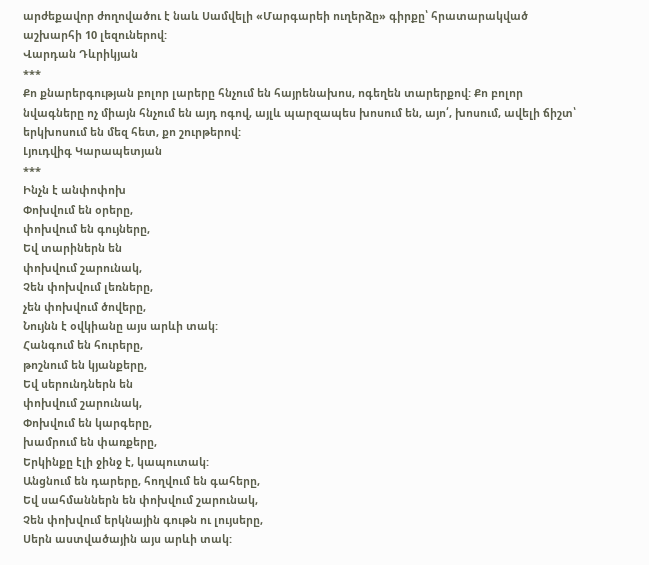արժեքավոր ժողովածու է նաև Սամվելի «Մարգարեի ուղերձը» գիրքը՝ հրատարակված աշխարհի 10 լեզուներով:
Վարդան Դևրիկյան
***
Քո քնարերգության բոլոր լարերը հնչում են հայրենախոս, ոգեղեն տարերքով: Քո բոլոր նվագները ոչ միայն հնչում են այդ ոգով, այլև պարզապես խոսում են, այո՛, խոսում, ավելի ճիշտ՝ երկխոսում են մեզ հետ, քո շուրթերով:
Լյուդվիգ Կարապետյան
***
Ինչն է անփոփոխ
Փոխվում են օրերը,
փոխվում են գույները,
Եվ տարիներն են
փոխվում շարունակ,
Չեն փոխվում լեռները,
չեն փոխվում ծովերը,
Նույնն է օվկիանը այս արևի տակ:
Հանգում են հուրերը,
թոշնում են կյանքերը,
Եվ սերունդներն են
փոխվում շարունակ,
Փոխվում են կարգերը,
խամրում են փառքերը,
Երկինքը էլի ջինջ է, կապուտակ:
Անցնում են դարերը, հողվում են գահերը,
Եվ սահմաններն են փոխվում շարունակ,
Չեն փոխվում երկնային գութն ու լույսերը,
Սերն աստվածային այս արևի տակ: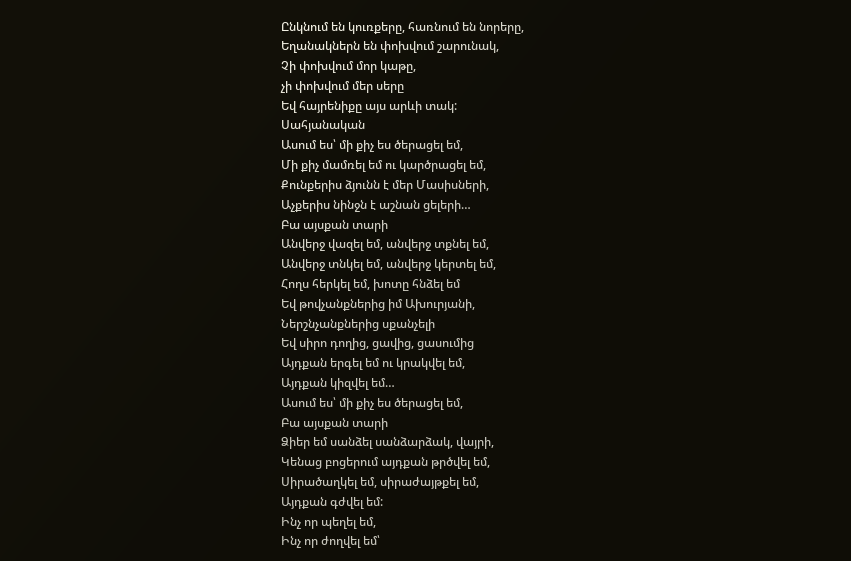Ընկնում են կուռքերը, հառնում են նորերը,
Եղանակներն են փոխվում շարունակ,
Չի փոխվում մոր կաթը,
չի փոխվում մեր սերը
Եվ հայրենիքը այս արևի տակ:
Սահյանական
Ասում ես՝ մի քիչ ես ծերացել եմ,
Մի քիչ մամռել եմ ու կարծրացել եմ,
Քունքերիս ձյունն է մեր Մասիսների,
Աչքերիս նինջն է աշնան ցելերի…
Բա այսքան տարի
Անվերջ վազել եմ, անվերջ տքնել եմ,
Անվերջ տնկել եմ, անվերջ կերտել եմ,
Հողս հերկել եմ, խոտը հնձել եմ
Եվ թովչանքներից իմ Ախուրյանի,
Ներշնչանքներից սքանչելի
Եվ սիրո դողից, ցավից, ցասումից
Այդքան երգել եմ ու կրակվել եմ,
Այդքան կիզվել եմ…
Ասում ես՝ մի քիչ ես ծերացել եմ,
Բա այսքան տարի
Ձիեր եմ սանձել սանձարձակ, վայրի,
Կենաց բոցերում այդքան թրծվել եմ,
Սիրածաղկել եմ, սիրաժայթքել եմ,
Այդքան գժվել եմ:
Ինչ որ պեղել եմ,
Ինչ որ ժողվել եմ՝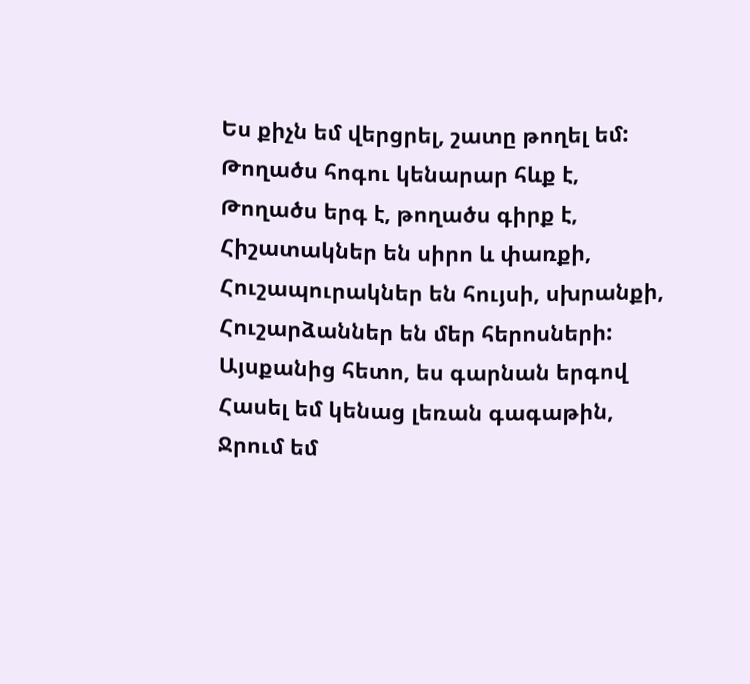Ես քիչն եմ վերցրել, շատը թողել եմ:
Թողածս հոգու կենարար հևք է,
Թողածս երգ է, թողածս գիրք է,
Հիշատակներ են սիրո և փառքի,
Հուշապուրակներ են հույսի, սխրանքի,
Հուշարձաններ են մեր հերոսների:
Այսքանից հետո, ես գարնան երգով
Հասել եմ կենաց լեռան գագաթին,
Ջրում եմ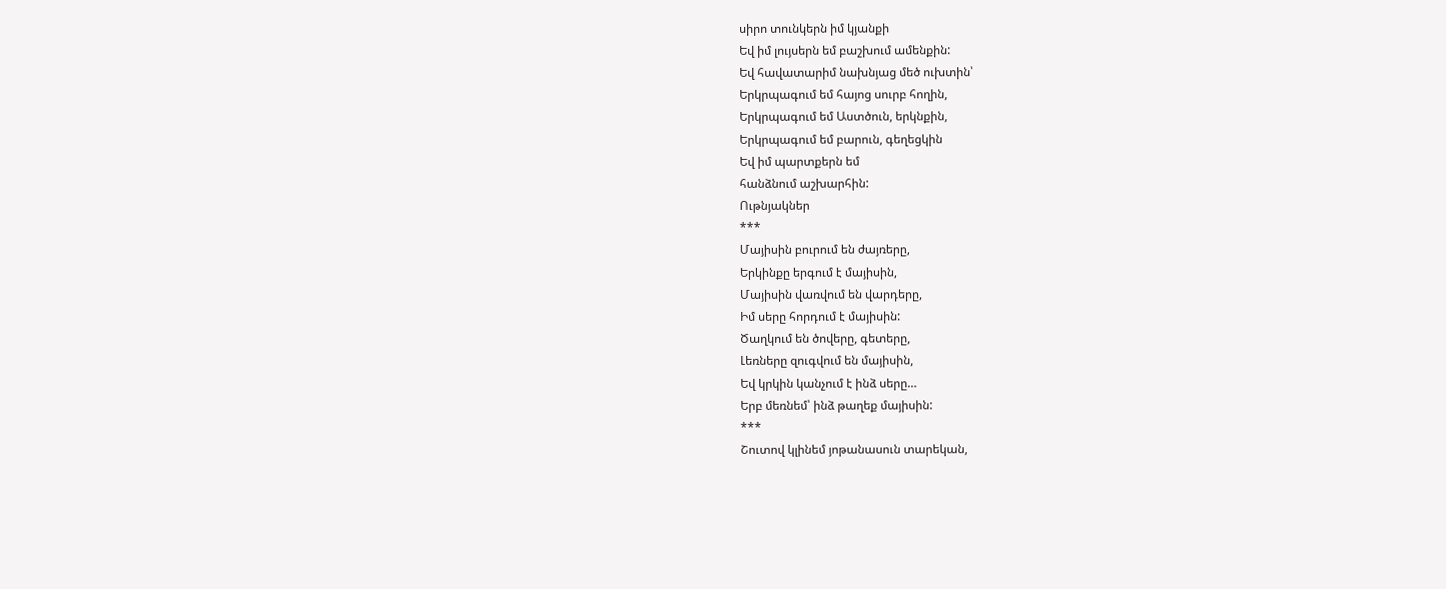սիրո տունկերն իմ կյանքի
Եվ իմ լույսերն եմ բաշխում ամենքին:
Եվ հավատարիմ նախնյաց մեծ ուխտին՝
Երկրպագում եմ հայոց սուրբ հողին,
Երկրպագում եմ Աստծուն, երկնքին,
Երկրպագում եմ բարուն, գեղեցկին
Եվ իմ պարտքերն եմ
հանձնում աշխարհին:
Ութնյակներ
***
Մայիսին բուրում են ժայռերը,
Երկինքը երգում է մայիսին,
Մայիսին վառվում են վարդերը,
Իմ սերը հորդում է մայիսին:
Ծաղկում են ծովերը, գետերը,
Լեռները զուգվում են մայիսին,
Եվ կրկին կանչում է ինձ սերը…
Երբ մեռնեմ՝ ինձ թաղեք մայիսին:
***
Շուտով կլինեմ յոթանասուն տարեկան,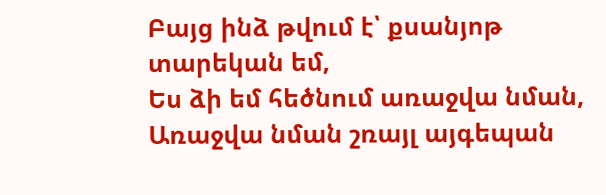Բայց ինձ թվում է՝ քսանյոթ տարեկան եմ,
Ես ձի եմ հեծնում առաջվա նման,
Առաջվա նման շռայլ այգեպան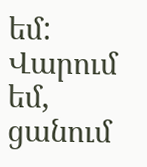եմ:
Վարում եմ, ցանում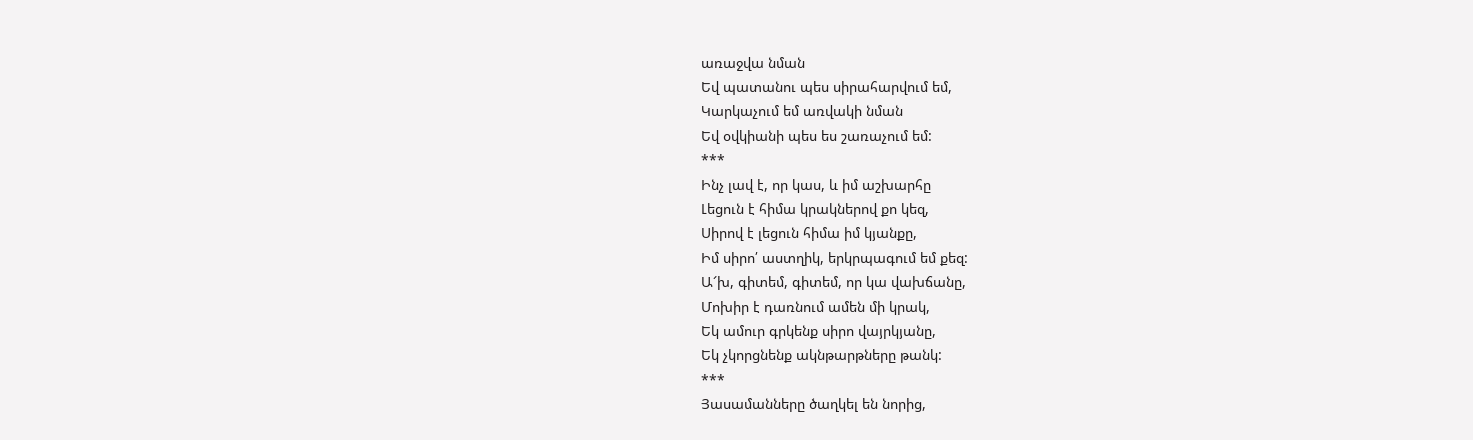առաջվա նման
Եվ պատանու պես սիրահարվում եմ,
Կարկաչում եմ առվակի նման
Եվ օվկիանի պես ես շառաչում եմ:
***
Ինչ լավ է, որ կաս, և իմ աշխարհը
Լեցուն է հիմա կրակներով քո կեզ,
Սիրով է լեցուն հիմա իմ կյանքը,
Իմ սիրո՛ աստղիկ, երկրպագում եմ քեզ:
Ա՜խ, գիտեմ, գիտեմ, որ կա վախճանը,
Մոխիր է դառնում ամեն մի կրակ,
Եկ ամուր գրկենք սիրո վայրկյանը,
Եկ չկորցնենք ակնթարթները թանկ:
***
Յասամանները ծաղկել են նորից,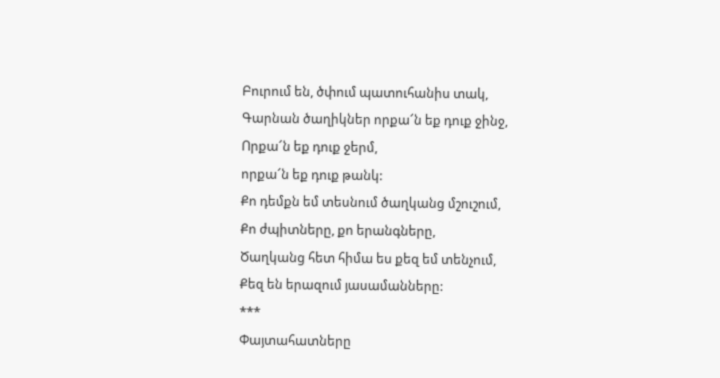Բուրում են, ծփում պատուհանիս տակ,
Գարնան ծաղիկներ որքա՜ն եք դուք ջինջ,
Որքա՜ն եք դուք ջերմ,
որքա՜ն եք դուք թանկ:
Քո դեմքն եմ տեսնում ծաղկանց մշուշում,
Քո ժպիտները, քո երանգները,
Ծաղկանց հետ հիմա ես քեզ եմ տենչում,
Քեզ են երազում յասամանները:
***
Փայտահատները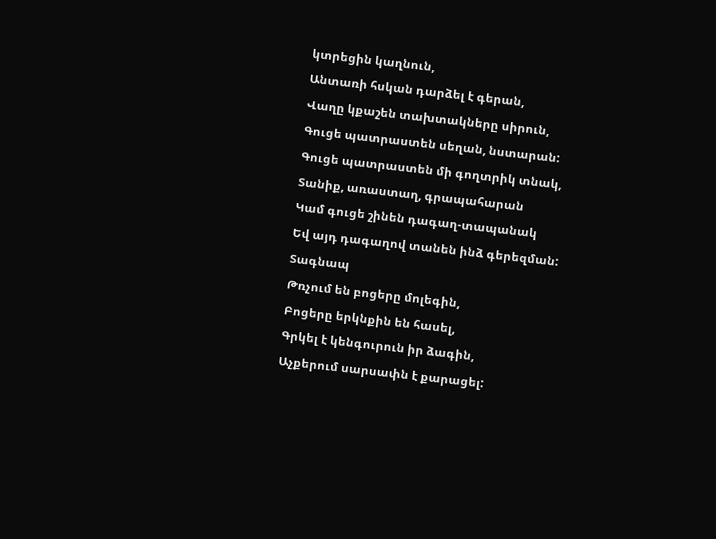կտրեցին կաղնուն,
Անտառի հսկան դարձել է գերան,
Վաղը կքաշեն տախտակները սիրուն,
Գուցե պատրաստեն սեղան, նստարան:
Գուցե պատրաստեն մի գողտրիկ տնակ,
Տանիք, առաստաղ, գրապահարան
Կամ գուցե շինեն դագաղ-տապանակ
Եվ այդ դագաղով տանեն ինձ գերեզման:
Տագնապ
Թռչում են բոցերը մոլեգին,
Բոցերը երկնքին են հասել,
Գրկել է կենգուրուն իր ձագին,
Աչքերում սարսափն է քարացել: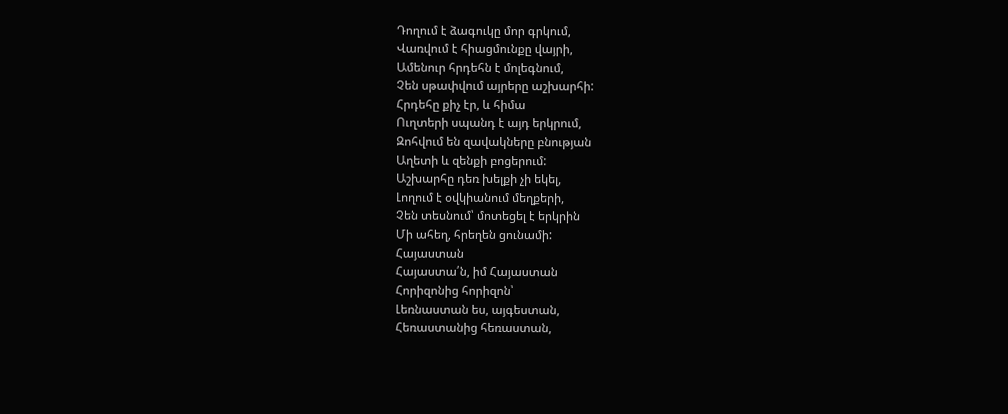Դողում է ձագուկը մոր գրկում,
Վառվում է հիացմունքը վայրի,
Ամենուր հրդեհն է մոլեգնում,
Չեն սթափվում այրերը աշխարհի:
Հրդեհը քիչ էր, և հիմա
Ուղտերի սպանդ է այդ երկրում,
Զոհվում են զավակները բնության
Աղետի և զենքի բոցերում:
Աշխարհը դեռ խելքի չի եկել,
Լողում է օվկիանում մեղքերի,
Չեն տեսնում՝ մոտեցել է երկրին
Մի ահեղ, հրեղեն ցունամի:
Հայաստան
Հայաստա՛ն, իմ Հայաստան
Հորիզոնից հորիզոն՝
Լեռնաստան ես, այգեստան,
Հեռաստանից հեռաստան,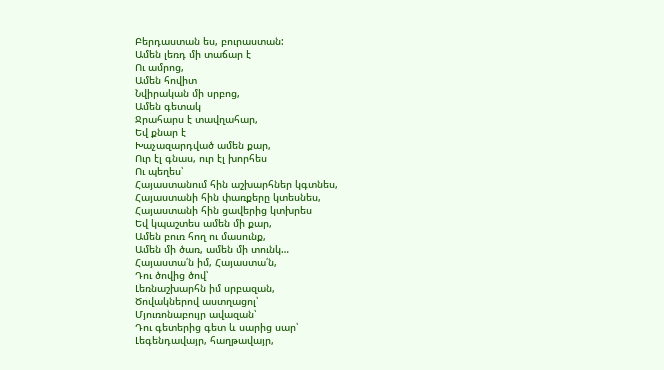Բերդաստան ես, բուրաստան:
Ամեն լեռդ մի տաճար է
Ու ամրոց,
Ամեն հովիտ
Նվիրական մի սրբոց,
Ամեն գետակ
Ջրահարս է տավղահար,
Եվ քնար է
Խաչազարդված ամեն քար,
Ուր էլ գնաս, ուր էլ խորհես
Ու պեղես՝
Հայաստանում հին աշխարհներ կգտնես,
Հայաստանի հին փառքերը կտեսնես,
Հայաստանի հին ցավերից կտխրես
Եվ կպաշտես ամեն մի քար,
Ամեն բուռ հող ու մասունք,
Ամեն մի ծառ, ամեն մի տունկ…
Հայաստա՛ն իմ, Հայաստա՛ն,
Դու ծովից ծով՝
Լեռնաշխարհն իմ սրբազան,
Ծովակներով աստղացոլ՝
Մյուռոնաբույր ավազան՝
Դու գետերից գետ և սարից սար՝
Լեգենդավայր, հաղթավայր,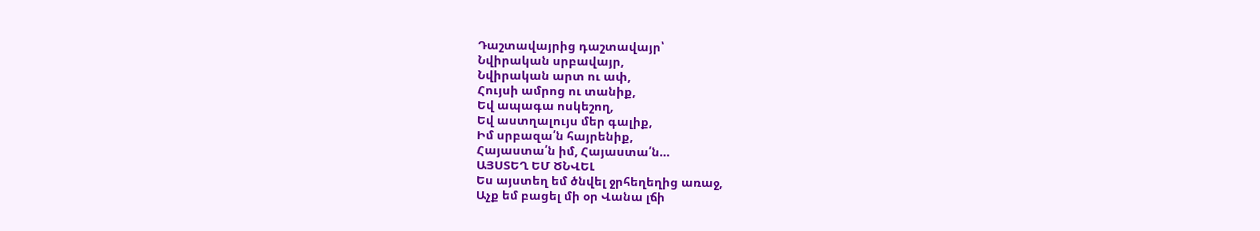Դաշտավայրից դաշտավայր՝
Նվիրական սրբավայր,
Նվիրական արտ ու ափ,
Հույսի ամրոց ու տանիք,
Եվ ապագա ոսկեշող,
Եվ աստղալույս մեր գալիք,
Իմ սրբազա՛ն հայրենիք,
Հայաստա՛ն իմ, Հայաստա՛ն…
ԱՅՍՏԵՂ ԵՄ ԾՆՎԵԼ
Ես այստեղ եմ ծնվել ջրհեղեղից առաջ,
Աչք եմ բացել մի օր Վանա լճի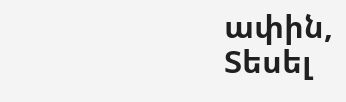ափին,
Տեսել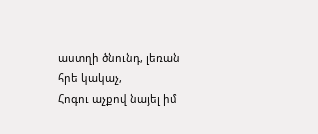աստղի ծնունդ, լեռան հրե կակաչ,
Հոգու աչքով նայել իմ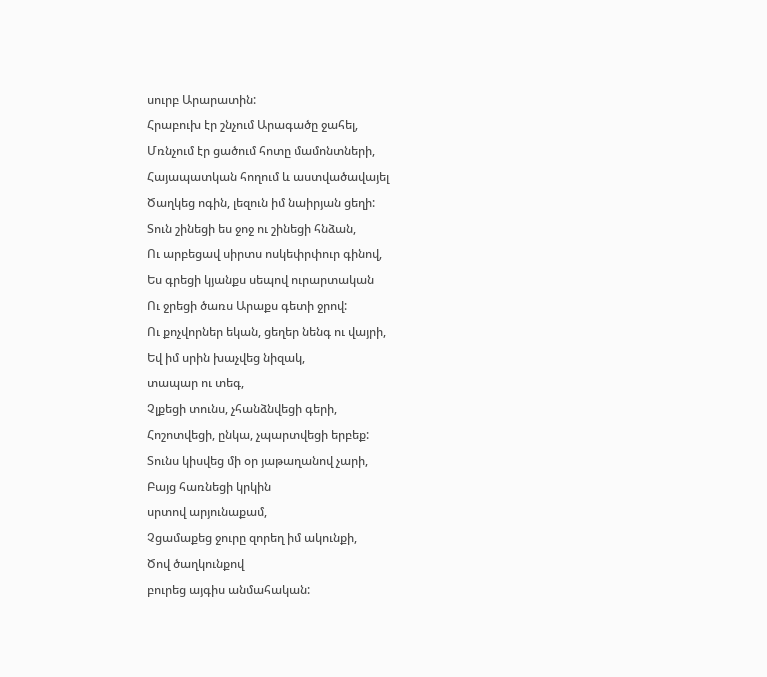սուրբ Արարատին:
Հրաբուխ էր շնչում Արագածը ջահել,
Մռնչում էր ցածում հոտը մամոնտների,
Հայապատկան հողում և աստվածավայել
Ծաղկեց ոգին, լեզուն իմ նաիրյան ցեղի:
Տուն շինեցի ես ջոջ ու շինեցի հնձան,
Ու արբեցավ սիրտս ոսկեփրփուր գինով,
Ես գրեցի կյանքս սեպով ուրարտական
Ու ջրեցի ծառս Արաքս գետի ջրով:
Ու քոչվորներ եկան, ցեղեր նենգ ու վայրի,
Եվ իմ սրին խաչվեց նիզակ,
տապար ու տեգ,
Չլքեցի տունս, չհանձնվեցի գերի,
Հոշոտվեցի, ընկա, չպարտվեցի երբեք:
Տունս կիսվեց մի օր յաթաղանով չարի,
Բայց հառնեցի կրկին
սրտով արյունաքամ,
Չցամաքեց ջուրը զորեղ իմ ակունքի,
Ծով ծաղկունքով
բուրեց այգիս անմահական: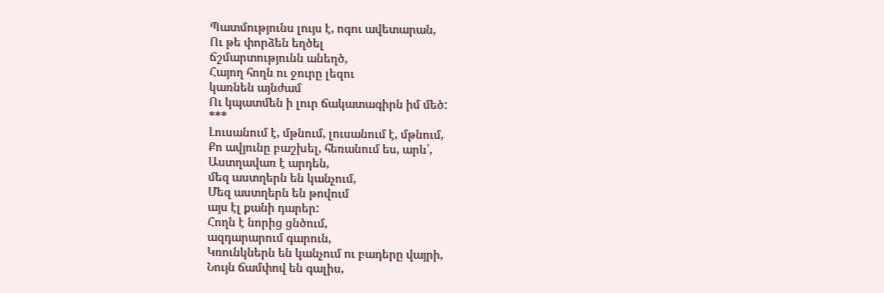Պատմությունս լույս է, ոգու ավետարան,
Ու թե փորձեն եղծել
ճշմարտությունն անեղծ,
Հայող հողն ու ջուրը լեզու
կառնեն այնժամ
Ու կպատմեն ի լուր ճակատագիրն իմ մեծ:
***
Լուսանում է, մթնում, լուսանում է, մթնում,
Քո ավյունը բաշխել, հեռանում ես, արև՛,
Աստղավառ է արդեն,
մեզ աստղերն են կանչում,
Մեզ աստղերն են թովում
այս էլ քանի դարեր:
Հողն է նորից ցնծում,
ազդարարում գարուն,
Կռունկներն են կանչում ու բադերը վայրի,
Նույն ճամփով են գալիս,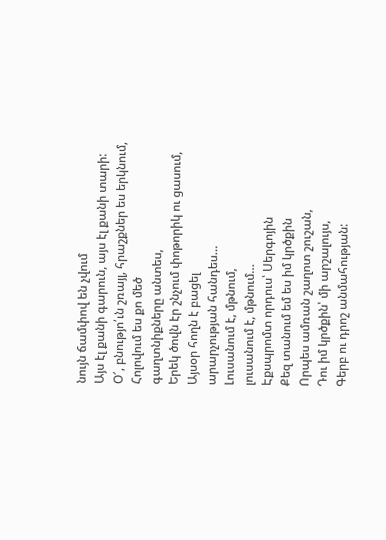նույն ճամփով են չվում
Այս էլ քանի գարուն, այս էլ քանի տարի:
Օ՜, բնությո՛ւն շռայլ, հրաշքներ ես երկնում,
Հոլովում ես քո մեծ
գաղտնիքները անտես,
Երեկ ծովն էր շնչում փոթորիկ ու ցասում,
Այսօր հողն է բացել
արարչության հանդես…
Լուսանում է, մթնում,
լուսանում է, մթնում…
Էքսպրոմտ որդուս՝ Սերգոյին
Քեզ տանում եմ ես իմ կրծքին
Որպես ամռան շաղոտ շուշան,
Դու իմ կրծքին՝ մի արշալույս,
Գերբ ու դրոշ անմահության: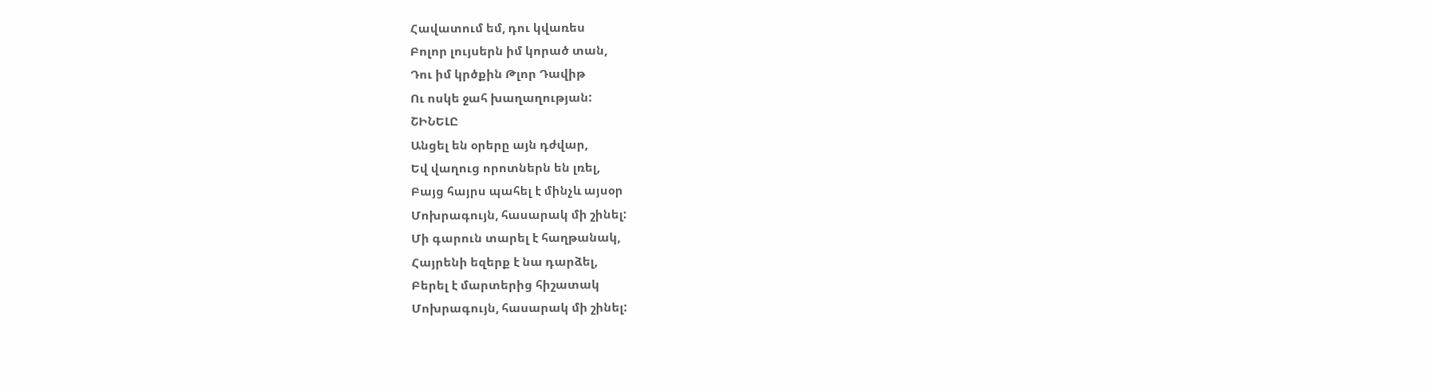Հավատում եմ, դու կվառես
Բոլոր լույսերն իմ կորած տան,
Դու իմ կրծքին Թլոր Դավիթ
Ու ոսկե ջահ խաղաղության:
ՇԻՆԵԼԸ
Անցել են օրերը այն դժվար,
Եվ վաղուց որոտներն են լռել,
Բայց հայրս պահել է մինչև այսօր
Մոխրագույն, հասարակ մի շինել:
Մի գարուն տարել է հաղթանակ,
Հայրենի եզերք է նա դարձել,
Բերել է մարտերից հիշատակ
Մոխրագույն, հասարակ մի շինել: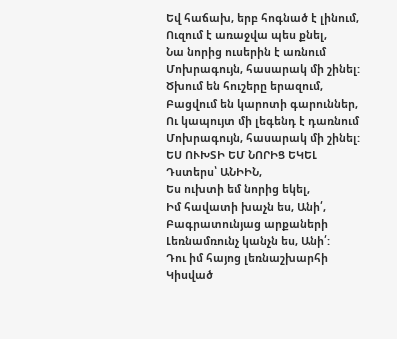Եվ հաճախ, երբ հոգնած է լինում,
Ուզում է առաջվա պես քնել,
Նա նորից ուսերին է առնում
Մոխրագույն, հասարակ մի շինել:
Ծխում են հուշերը երազում,
Բացվում են կարոտի գարուններ,
Ու կապույտ մի լեգենդ է դառնում
Մոխրագույն, հասարակ մի շինել:
ԵՍ ՈՒԽՏԻ ԵՄ ՆՈՐԻՑ ԵԿԵԼ
Դստերս՝ ԱՆԻԻՆ,
Ես ուխտի եմ նորից եկել,
Իմ հավատի խաչն ես, Անի՛,
Բագրատունյաց արքաների
Լեռնամռունչ կանչն ես, Անի՛:
Դու իմ հայոց լեռնաշխարհի
Կիսված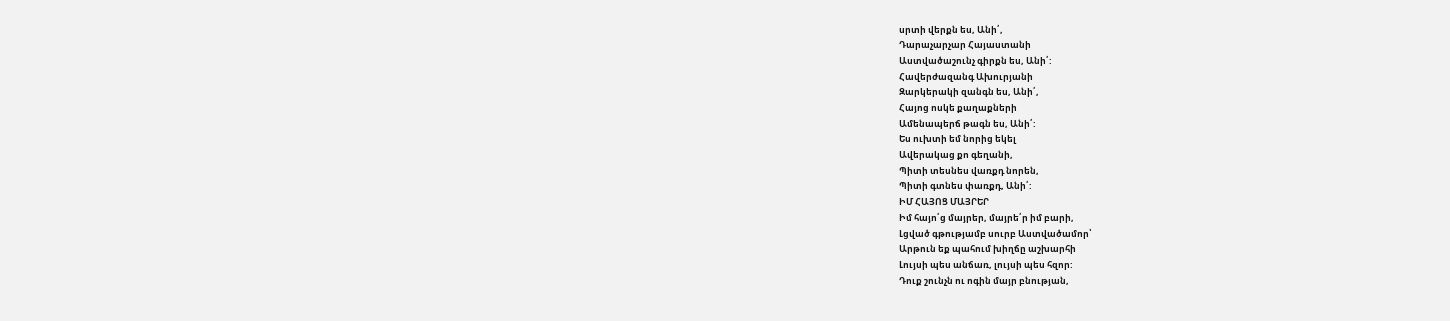սրտի վերքն ես, Անի՛,
Դարաչարչար Հայաստանի
Աստվածաշունչ գիրքն ես, Անի՛:
Հավերժազանգ Ախուրյանի
Զարկերակի զանգն ես, Անի՛,
Հայոց ոսկե քաղաքների
Ամենապերճ թագն ես, Անի՛:
Ես ուխտի եմ նորից եկել
Ավերակաց քո գեղանի,
Պիտի տեսնես վառքդ նորեն,
Պիտի գտնես փառքդ, Անի՛:
ԻՄ ՀԱՅՈՑ ՄԱՅՐԵՐ
Իմ հայո՛ց մայրեր, մայրե՛ր իմ բարի,
Լցված գթությամբ սուրբ Աստվածամոր՝
Արթուն եք պահում խիղճը աշխարհի
Լույսի պես անճառ, լույսի պես հզոր:
Դուք շունչն ու ոգին մայր բնության,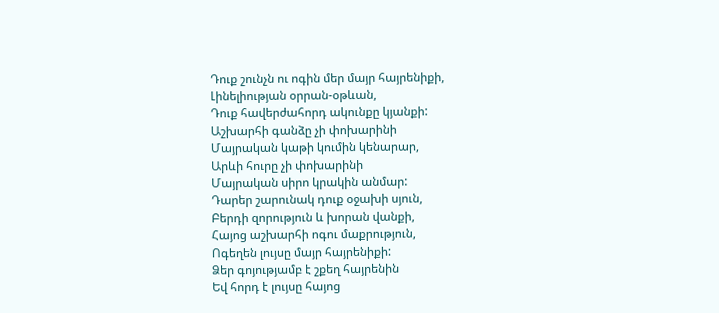Դուք շունչն ու ոգին մեր մայր հայրենիքի,
Լինելիության օրրան-օթևան,
Դուք հավերժահորդ ակունքը կյանքի:
Աշխարհի գանձը չի փոխարինի
Մայրական կաթի կումին կենարար,
Արևի հուրը չի փոխարինի
Մայրական սիրո կրակին անմար:
Դարեր շարունակ դուք օջախի սյուն,
Բերդի զորություն և խորան վանքի,
Հայոց աշխարհի ոգու մաքրություն,
Ոգեղեն լույսը մայր հայրենիքի:
Ձեր գոյությամբ է շքեղ հայրենին
Եվ հորդ է լույսը հայոց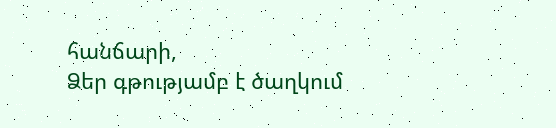հանճարի,
Ձեր գթությամբ է ծաղկում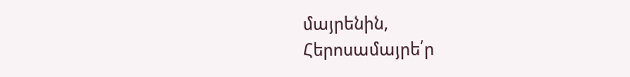մայրենին,
Հերոսամայրե՛ր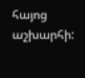հայոց աշխարհի: